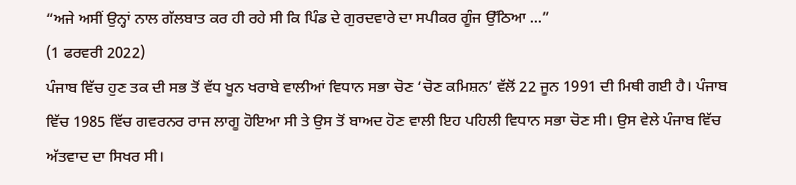“ਅਜੇ ਅਸੀਂ ਉਨ੍ਹਾਂ ਨਾਲ ਗੱਲਬਾਤ ਕਰ ਹੀ ਰਹੇ ਸੀ ਕਿ ਪਿੰਡ ਦੇ ਗੁਰਦਵਾਰੇ ਦਾ ਸਪੀਕਰ ਗੂੰਜ ਉੱਠਿਆ ...”
(1 ਫਰਵਰੀ 2022)
ਪੰਜਾਬ ਵਿੱਚ ਹੁਣ ਤਕ ਦੀ ਸਭ ਤੋਂ ਵੱਧ ਖੂਨ ਖਰਾਬੇ ਵਾਲੀਆਂ ਵਿਧਾਨ ਸਭਾ ਚੋਣ ‘ਚੋਣ ਕਮਿਸ਼ਨ’ ਵੱਲੋਂ 22 ਜੂਨ 1991 ਦੀ ਮਿਥੀ ਗਈ ਹੈ। ਪੰਜਾਬ ਵਿੱਚ 1985 ਵਿੱਚ ਗਵਰਨਰ ਰਾਜ ਲਾਗੂ ਹੋਇਆ ਸੀ ਤੇ ਉਸ ਤੋਂ ਬਾਅਦ ਹੋਣ ਵਾਲੀ ਇਹ ਪਹਿਲੀ ਵਿਧਾਨ ਸਭਾ ਚੋਣ ਸੀ। ਉਸ ਵੇਲੇ ਪੰਜਾਬ ਵਿੱਚ ਅੱਤਵਾਦ ਦਾ ਸਿਖਰ ਸੀ।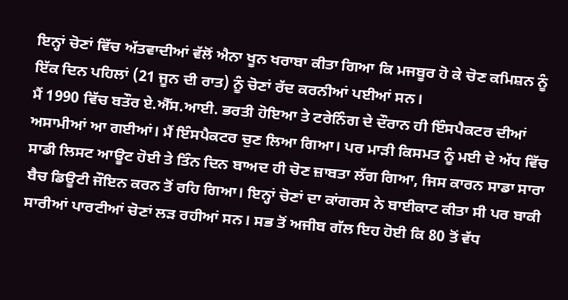ਇਨ੍ਹਾਂ ਚੋਣਾਂ ਵਿੱਚ ਅੱਤਵਾਦੀਆਂ ਵੱਲੋਂ ਐਨਾ ਖੂਨ ਖਰਾਬਾ ਕੀਤਾ ਗਿਆ ਕਿ ਮਜਬੂਰ ਹੋ ਕੇ ਚੋਣ ਕਮਿਸ਼ਨ ਨੂੰ ਇੱਕ ਦਿਨ ਪਹਿਲਾਂ (21 ਜੂਨ ਦੀ ਰਾਤ) ਨੂੰ ਚੋਣਾਂ ਰੱਦ ਕਰਨੀਆਂ ਪਈਆਂ ਸਨ।
ਮੈਂ 1990 ਵਿੱਚ ਬਤੌਰ ਏ.ਐੱਸ.ਆਈ. ਭਰਤੀ ਹੋਇਆ ਤੇ ਟਰੇਨਿੰਗ ਦੇ ਦੌਰਾਨ ਹੀ ਇੰਸਪੈਕਟਰ ਦੀਆਂ ਅਸਾਮੀਆਂ ਆ ਗਈਆਂ। ਮੈਂ ਇੰਸਪੈਕਟਰ ਚੁਣ ਲਿਆ ਗਿਆ। ਪਰ ਮਾੜੀ ਕਿਸਮਤ ਨੂੰ ਮਈ ਦੇ ਅੱਧ ਵਿੱਚ ਸਾਡੀ ਲਿਸਟ ਆਊਟ ਹੋਈ ਤੇ ਤਿੰਨ ਦਿਨ ਬਾਅਦ ਹੀ ਚੋਣ ਜ਼ਾਬਤਾ ਲੱਗ ਗਿਆ, ਜਿਸ ਕਾਰਨ ਸਾਡਾ ਸਾਰਾ ਬੈਚ ਡਿਊਟੀ ਜੌਇਨ ਕਰਨ ਤੋਂ ਰਹਿ ਗਿਆ। ਇਨ੍ਹਾਂ ਚੋਣਾਂ ਦਾ ਕਾਂਗਰਸ ਨੇ ਬਾਈਕਾਟ ਕੀਤਾ ਸੀ ਪਰ ਬਾਕੀ ਸਾਰੀਆਂ ਪਾਰਟੀਆਂ ਚੋਣਾਂ ਲੜ ਰਹੀਆਂ ਸਨ। ਸਭ ਤੋਂ ਅਜੀਬ ਗੱਲ ਇਹ ਹੋਈ ਕਿ 80 ਤੋਂ ਵੱਧ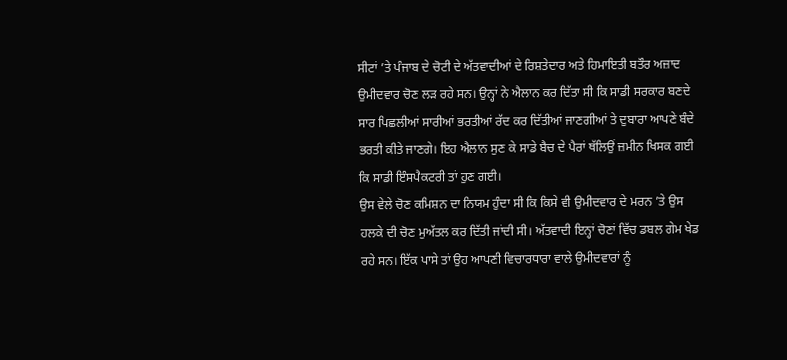ਸੀਟਾਂ ’ਤੇ ਪੰਜਾਬ ਦੇ ਚੋਟੀ ਦੇ ਅੱਤਵਾਦੀਆਂ ਦੇ ਰਿਸ਼ਤੇਦਾਰ ਅਤੇ ਹਿਮਾਇਤੀ ਬਤੌਰ ਅਜ਼ਾਦ ਉਮੀਦਵਾਰ ਚੋਣ ਲੜ ਰਹੇ ਸਨ। ਉਨ੍ਹਾਂ ਨੇ ਐਲਾਨ ਕਰ ਦਿੱਤਾ ਸੀ ਕਿ ਸਾਡੀ ਸਰਕਾਰ ਬਣਦੇ ਸਾਰ ਪਿਛਲੀਆਂ ਸਾਰੀਆਂ ਭਰਤੀਆਂ ਰੱਦ ਕਰ ਦਿੱਤੀਆਂ ਜਾਣਗੀਆਂ ਤੇ ਦੁਬਾਰਾ ਆਪਣੇ ਬੰਦੇ ਭਰਤੀ ਕੀਤੇ ਜਾਣਗੇ। ਇਹ ਐਲਾਨ ਸੁਣ ਕੇ ਸਾਡੇ ਬੈਚ ਦੇ ਪੈਰਾਂ ਥੱਲਿਉਂ ਜ਼ਮੀਨ ਖਿਸਕ ਗਈ ਕਿ ਸਾਡੀ ਇੰਸਪੈਕਟਰੀ ਤਾਂ ਹੁਣ ਗਈ।
ਉਸ ਵੇਲੇ ਚੋਣ ਕਮਿਸ਼ਨ ਦਾ ਨਿਯਮ ਹੁੰਦਾ ਸੀ ਕਿ ਕਿਸੇ ਵੀ ਉਮੀਦਵਾਰ ਦੇ ਮਰਨ ’ਤੇ ਉਸ ਹਲਕੇ ਦੀ ਚੋਣ ਮੁਅੱਤਲ ਕਰ ਦਿੱਤੀ ਜਾਂਦੀ ਸੀ। ਅੱਤਵਾਦੀ ਇਨ੍ਹਾਂ ਚੋਣਾਂ ਵਿੱਚ ਡਬਲ ਗੇਮ ਖੇਡ ਰਹੇ ਸਨ। ਇੱਕ ਪਾਸੇ ਤਾਂ ਉਹ ਆਪਣੀ ਵਿਚਾਰਧਾਰਾ ਵਾਲੇ ਉਮੀਦਵਾਰਾਂ ਨੂੰ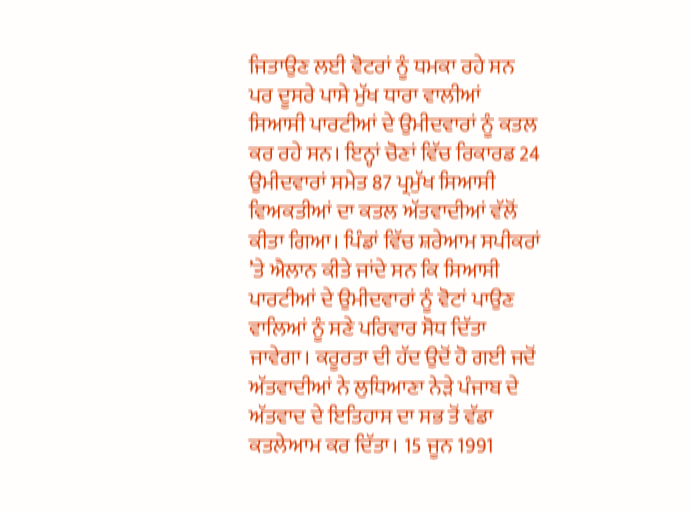ਜਿਤਾਉਣ ਲਈ ਵੋਟਰਾਂ ਨੂੰ ਧਮਕਾ ਰਹੇ ਸਨ ਪਰ ਦੂਸਰੇ ਪਾਸੇ ਮੁੱਖ ਧਾਰਾ ਵਾਲੀਆਂ ਸਿਆਸੀ ਪਾਰਟੀਆਂ ਦੇ ਉਮੀਦਵਾਰਾਂ ਨੂੰ ਕਤਲ ਕਰ ਰਹੇ ਸਨ। ਇਨ੍ਹਾਂ ਚੋਣਾਂ ਵਿੱਚ ਰਿਕਾਰਡ 24 ਉਮੀਦਵਾਰਾਂ ਸਮੇਤ 87 ਪ੍ਰਮੁੱਖ ਸਿਆਸੀ ਵਿਅਕਤੀਆਂ ਦਾ ਕਤਲ ਅੱਤਵਾਦੀਆਂ ਵੱਲੋਂ ਕੀਤਾ ਗਿਆ। ਪਿੰਡਾਂ ਵਿੱਚ ਸ਼ਰੇਆਮ ਸਪੀਕਰਾਂ ’ਤੇ ਐਲਾਨ ਕੀਤੇ ਜਾਂਦੇ ਸਨ ਕਿ ਸਿਆਸੀ ਪਾਰਟੀਆਂ ਦੇ ਉਮੀਦਵਾਰਾਂ ਨੂੰ ਵੋਟਾਂ ਪਾਉਣ ਵਾਲਿਆਂ ਨੂੰ ਸਣੇ ਪਰਿਵਾਰ ਸੋਧ ਦਿੱਤਾ ਜਾਵੇਗਾ। ਕਰੂਰਤਾ ਦੀ ਹੱਦ ਉਦੋਂ ਹੋ ਗਈ ਜਦੋਂ ਅੱਤਵਾਦੀਆਂ ਨੇ ਲੁਧਿਆਣਾ ਨੇੜੇ ਪੰਜਾਬ ਦੇ ਅੱਤਵਾਦ ਦੇ ਇਤਿਹਾਸ ਦਾ ਸਭ ਤੋਂ ਵੱਡਾ ਕਤਲੇਆਮ ਕਰ ਦਿੱਤਾ। 15 ਜੂਨ 1991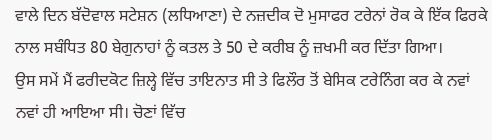ਵਾਲੇ ਦਿਨ ਬੱਦੋਵਾਲ ਸਟੇਸ਼ਨ (ਲਧਿਆਣਾ) ਦੇ ਨਜ਼ਦੀਕ ਦੋ ਮੁਸਾਫਰ ਟਰੇਨਾਂ ਰੋਕ ਕੇ ਇੱਕ ਫਿਰਕੇ ਨਾਲ ਸਬੰਧਿਤ 80 ਬੇਗੁਨਾਹਾਂ ਨੂੰ ਕਤਲ ਤੇ 50 ਦੇ ਕਰੀਬ ਨੂੰ ਜ਼ਖਮੀ ਕਰ ਦਿੱਤਾ ਗਿਆ।
ਉਸ ਸਮੇਂ ਮੈਂ ਫਰੀਦਕੋਟ ਜ਼ਿਲ੍ਹੇ ਵਿੱਚ ਤਾਇਨਾਤ ਸੀ ਤੇ ਫਿਲੌਰ ਤੋਂ ਬੇਸਿਕ ਟਰੇਨਿੰਗ ਕਰ ਕੇ ਨਵਾਂ ਨਵਾਂ ਹੀ ਆਇਆ ਸੀ। ਚੋਣਾਂ ਵਿੱਚ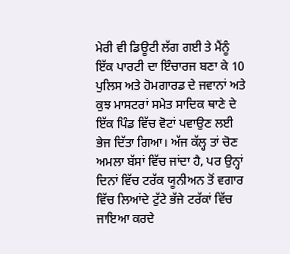ਮੇਰੀ ਵੀ ਡਿਊਟੀ ਲੱਗ ਗਈ ਤੇ ਮੈਂਨੂੰ ਇੱਕ ਪਾਰਟੀ ਦਾ ਇੰਚਾਰਜ ਬਣਾ ਕੇ 10 ਪੁਲਿਸ ਅਤੇ ਹੋਮਗਾਰਡ ਦੇ ਜਵਾਨਾਂ ਅਤੇ ਕੁਝ ਮਾਸਟਰਾਂ ਸਮੇਤ ਸਾਦਿਕ ਥਾਣੇ ਦੇ ਇੱਕ ਪਿੰਡ ਵਿੱਚ ਵੋਟਾਂ ਪਵਾਉਣ ਲਈ ਭੇਜ ਦਿੱਤਾ ਗਿਆ। ਅੱਜ ਕੱਲ੍ਹ ਤਾਂ ਚੋਣ ਅਮਲਾ ਬੱਸਾਂ ਵਿੱਚ ਜਾਂਦਾ ਹੈ, ਪਰ ਉਨ੍ਹਾਂ ਦਿਨਾਂ ਵਿੱਚ ਟਰੱਕ ਯੂਨੀਅਨ ਤੋਂ ਵਗਾਰ ਵਿੱਚ ਲਿਆਂਦੇ ਟੁੱਟੇ ਭੱਜੇ ਟਰੱਕਾਂ ਵਿੱਚ ਜਾਇਆ ਕਰਦੇ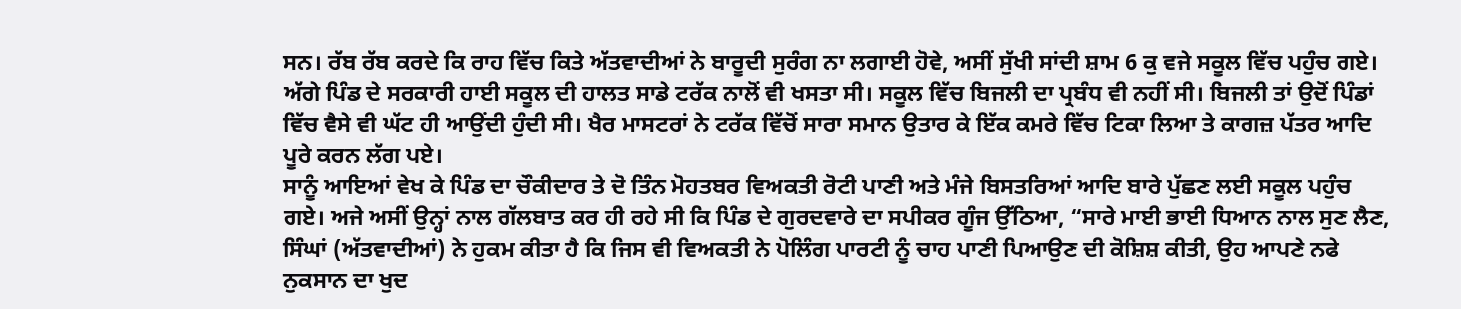ਸਨ। ਰੱਬ ਰੱਬ ਕਰਦੇ ਕਿ ਰਾਹ ਵਿੱਚ ਕਿਤੇ ਅੱਤਵਾਦੀਆਂ ਨੇ ਬਾਰੂਦੀ ਸੁਰੰਗ ਨਾ ਲਗਾਈ ਹੋਵੇ, ਅਸੀਂ ਸੁੱਖੀ ਸਾਂਦੀ ਸ਼ਾਮ 6 ਕੁ ਵਜੇ ਸਕੂਲ ਵਿੱਚ ਪਹੁੰਚ ਗਏ। ਅੱਗੇ ਪਿੰਡ ਦੇ ਸਰਕਾਰੀ ਹਾਈ ਸਕੂਲ ਦੀ ਹਾਲਤ ਸਾਡੇ ਟਰੱਕ ਨਾਲੋਂ ਵੀ ਖਸਤਾ ਸੀ। ਸਕੂਲ ਵਿੱਚ ਬਿਜਲੀ ਦਾ ਪ੍ਰਬੰਧ ਵੀ ਨਹੀਂ ਸੀ। ਬਿਜਲੀ ਤਾਂ ਉਦੋਂ ਪਿੰਡਾਂ ਵਿੱਚ ਵੈਸੇ ਵੀ ਘੱਟ ਹੀ ਆਉਂਦੀ ਹੁੰਦੀ ਸੀ। ਖੈਰ ਮਾਸਟਰਾਂ ਨੇ ਟਰੱਕ ਵਿੱਚੋਂ ਸਾਰਾ ਸਮਾਨ ਉਤਾਰ ਕੇ ਇੱਕ ਕਮਰੇ ਵਿੱਚ ਟਿਕਾ ਲਿਆ ਤੇ ਕਾਗਜ਼ ਪੱਤਰ ਆਦਿ ਪੂਰੇ ਕਰਨ ਲੱਗ ਪਏ।
ਸਾਨੂੰ ਆਇਆਂ ਵੇਖ ਕੇ ਪਿੰਡ ਦਾ ਚੌਕੀਦਾਰ ਤੇ ਦੋ ਤਿੰਨ ਮੋਹਤਬਰ ਵਿਅਕਤੀ ਰੋਟੀ ਪਾਣੀ ਅਤੇ ਮੰਜੇ ਬਿਸਤਰਿਆਂ ਆਦਿ ਬਾਰੇ ਪੁੱਛਣ ਲਈ ਸਕੂਲ ਪਹੁੰਚ ਗਏ। ਅਜੇ ਅਸੀਂ ਉਨ੍ਹਾਂ ਨਾਲ ਗੱਲਬਾਤ ਕਰ ਹੀ ਰਹੇ ਸੀ ਕਿ ਪਿੰਡ ਦੇ ਗੁਰਦਵਾਰੇ ਦਾ ਸਪੀਕਰ ਗੂੰਜ ਉੱਠਿਆ, “ਸਾਰੇ ਮਾਈ ਭਾਈ ਧਿਆਨ ਨਾਲ ਸੁਣ ਲੈਣ, ਸਿੰਘਾਂ (ਅੱਤਵਾਦੀਆਂ) ਨੇ ਹੁਕਮ ਕੀਤਾ ਹੈ ਕਿ ਜਿਸ ਵੀ ਵਿਅਕਤੀ ਨੇ ਪੋਲਿੰਗ ਪਾਰਟੀ ਨੂੰ ਚਾਹ ਪਾਣੀ ਪਿਆਉਣ ਦੀ ਕੋਸ਼ਿਸ਼ ਕੀਤੀ, ਉਹ ਆਪਣੇ ਨਫੇ ਨੁਕਸਾਨ ਦਾ ਖੁਦ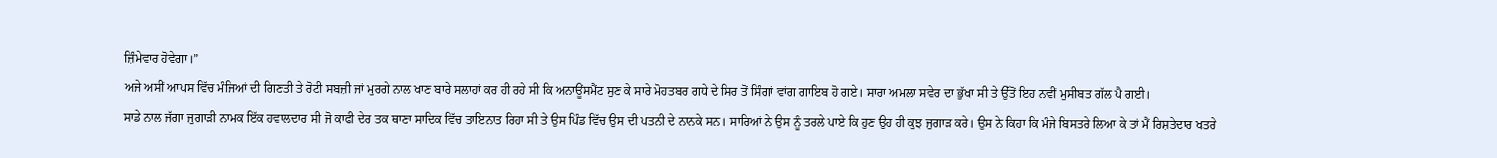ਜ਼ਿੰਮੇਵਾਰ ਹੋਵੇਗਾ।”
ਅਜੇ ਅਸੀਂ ਆਪਸ ਵਿੱਚ ਮੰਜਿਆਂ ਦੀ ਗਿਣਤੀ ਤੇ ਰੋਟੀ ਸਬਜ਼ੀ ਜਾਂ ਮੁਰਗੇ ਨਾਲ ਖਾਣ ਬਾਰੇ ਸਲਾਹਾਂ ਕਰ ਹੀ ਰਹੇ ਸੀ ਕਿ ਅਨਾਊਂਸਮੈਂਟ ਸੁਣ ਕੇ ਸਾਰੇ ਮੋਹਤਬਰ ਗਧੇ ਦੇ ਸਿਰ ਤੋਂ ਸਿੰਗਾਂ ਵਾਂਗ ਗਾਇਬ ਹੋ ਗਏ। ਸਾਰਾ ਅਮਲਾ ਸਵੇਰ ਦਾ ਭੁੱਖਾ ਸੀ ਤੇ ਉੱਤੋਂ ਇਹ ਨਵੀਂ ਮੁਸੀਬਤ ਗੱਲ ਪੈ ਗਈ।
ਸਾਡੇ ਨਾਲ ਜੱਗਾ ਜੁਗਾੜੀ ਨਾਮਕ ਇੱਕ ਹਵਾਲਦਾਰ ਸੀ ਜੋ ਕਾਫੀ ਦੇਰ ਤਕ ਥਾਣਾ ਸਾਦਿਕ ਵਿੱਚ ਤਾਇਨਾਤ ਰਿਹਾ ਸੀ ਤੇ ਉਸ ਪਿੰਡ ਵਿੱਚ ਉਸ ਦੀ ਪਤਨੀ ਦੇ ਨਾਨਕੇ ਸਨ। ਸਾਰਿਆਂ ਨੇ ਉਸ ਨੂੰ ਤਰਲੇ ਪਾਏ ਕਿ ਹੁਣ ਉਹ ਹੀ ਕੁਝ ਜੁਗਾੜ ਕਰੇ। ਉਸ ਨੇ ਕਿਹਾ ਕਿ ਮੰਜੇ ਬਿਸਤਰੇ ਲਿਆ ਕੇ ਤਾਂ ਮੈਂ ਰਿਸ਼ਤੇਦਾਰ ਖਤਰੇ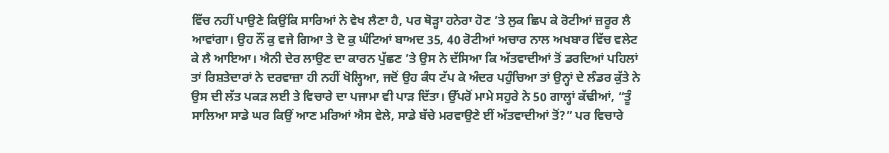ਵਿੱਚ ਨਹੀਂ ਪਾਉਣੇ ਕਿਉਂਕਿ ਸਾਰਿਆਂ ਨੇ ਵੇਖ ਲੈਣਾ ਹੈ, ਪਰ ਥੋੜ੍ਹਾ ਹਨੇਰਾ ਹੋਣ ’ਤੇ ਲੁਕ ਛਿਪ ਕੇ ਰੋਟੀਆਂ ਜ਼ਰੂਰ ਲੈ ਆਵਾਂਗਾ। ਉਹ ਨੌਂ ਕੁ ਵਜੇ ਗਿਆ ਤੇ ਦੋ ਕੁ ਘੰਟਿਆਂ ਬਾਅਦ 35, 40 ਰੋਟੀਆਂ ਅਚਾਰ ਨਾਲ ਅਖਬਾਰ ਵਿੱਚ ਵਲੇਟ ਕੇ ਲੈ ਆਇਆ। ਐਨੀ ਦੇਰ ਲਾਉਣ ਦਾ ਕਾਰਨ ਪੁੱਛਣ ’ਤੇ ਉਸ ਨੇ ਦੱਸਿਆ ਕਿ ਅੱਤਵਾਦੀਆਂ ਤੋਂ ਡਰਦਿਆਂ ਪਹਿਲਾਂ ਤਾਂ ਰਿਸ਼ਤੇਦਾਰਾਂ ਨੇ ਦਰਵਾਜ਼ਾ ਹੀ ਨਹੀਂ ਖੋਲ੍ਹਿਆ, ਜਦੋਂ ਉਹ ਕੰਧ ਟੱਪ ਕੇ ਅੰਦਰ ਪਹੁੰਚਿਆ ਤਾਂ ਉਨ੍ਹਾਂ ਦੇ ਲੰਡਰ ਕੁੱਤੇ ਨੇ ਉਸ ਦੀ ਲੱਤ ਪਕੜ ਲਈ ਤੇ ਵਿਚਾਰੇ ਦਾ ਪਜਾਮਾ ਵੀ ਪਾੜ ਦਿੱਤਾ। ਉੱਪਰੋਂ ਮਾਮੇ ਸਹੁਰੇ ਨੇ 50 ਗਾਲ੍ਹਾਂ ਕੱਢੀਆਂ, “ਤੂੰ ਸਾਲਿਆ ਸਾਡੇ ਘਰ ਕਿਉਂ ਆਣ ਮਰਿਆਂ ਐਸ ਵੇਲੇ, ਸਾਡੇ ਬੱਚੇ ਮਰਵਾਉਣੇ ਈਂ ਅੱਤਵਾਦੀਆਂ ਤੋਂ?” ਪਰ ਵਿਚਾਰੇ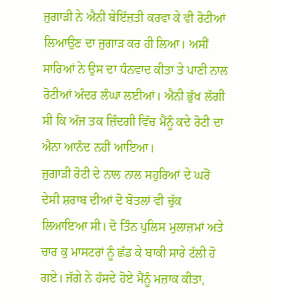ਜੁਗਾੜੀ ਨੇ ਐਨੀ ਬੇਇੱਜ਼ਤੀ ਕਰਵਾ ਕੇ ਵੀ ਰੋਟੀਆਂ ਲਿਆਉਣ ਦਾ ਜੁਗਾੜ ਕਰ ਹੀ ਲਿਆ। ਅਸੀਂ ਸਾਰਿਆਂ ਨੇ ਉਸ ਦਾ ਧੰਨਵਾਦ ਕੀਤਾ ਤੇ ਪਾਣੀ ਨਾਲ ਰੋਟੀਆਂ ਅੰਦਰ ਲੰਘਾ ਲਈਆਂ। ਐਨੀ ਭੁੱਖ ਲੱਗੀ ਸੀ ਕਿ ਅੱਜ ਤਕ ਜ਼ਿੰਦਗੀ ਵਿੱਚ ਮੈਂਨੂੰ ਕਦੇ ਰੋਟੀ ਦਾ ਐਨਾ ਆਨੰਦ ਨਹੀਂ ਆਇਆ।
ਜੁਗਾੜੀ ਰੋਟੀ ਦੇ ਨਾਲ ਨਾਲ ਸਹੁਰਿਆਂ ਦੇ ਘਰੋਂ ਦੇਸੀ ਸ਼ਰਾਬ ਦੀਆਂ ਦੋ ਬੋਤਲਾਂ ਵੀ ਚੁੱਕ ਲਿਆਇਆ ਸੀ। ਦੋ ਤਿੰਨ ਪੁਲਿਸ ਮੁਲਾਜ਼ਮਾਂ ਅਤੇ ਚਾਰ ਕੁ ਮਾਸਟਰਾਂ ਨੂੰ ਛੱਡ ਕੇ ਬਾਕੀ ਸਾਰੇ ਟੱਲੀ ਹੋ ਗਏ। ਜੱਗੇ ਨੇ ਹੱਸਦੇ ਹੋਏ ਮੈਂਨੂੰ ਮਜ਼ਾਕ ਕੀਤਾ,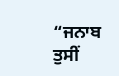“ਜਨਾਬ ਤੁਸੀਂ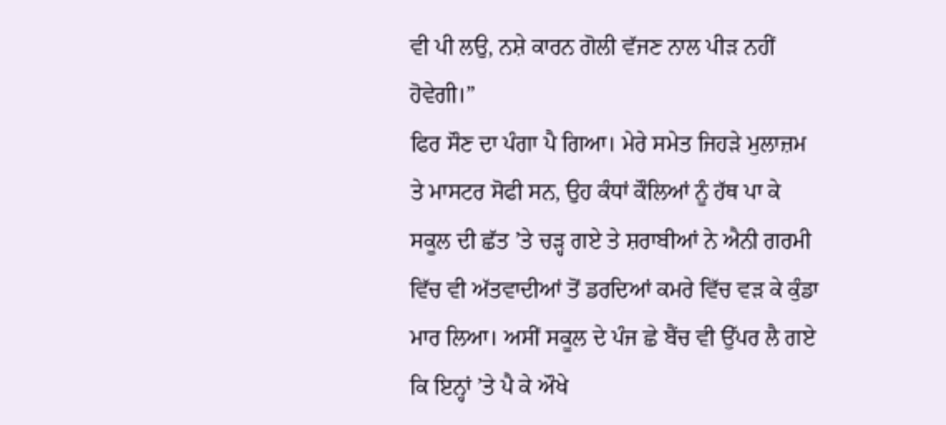ਵੀ ਪੀ ਲਉ, ਨਸ਼ੇ ਕਾਰਨ ਗੋਲੀ ਵੱਜਣ ਨਾਲ ਪੀੜ ਨਹੀਂ ਹੋਵੇਗੀ।”
ਫਿਰ ਸੌਣ ਦਾ ਪੰਗਾ ਪੈ ਗਿਆ। ਮੇਰੇ ਸਮੇਤ ਜਿਹੜੇ ਮੁਲਾਜ਼ਮ ਤੇ ਮਾਸਟਰ ਸੋਫੀ ਸਨ, ਉਹ ਕੰਧਾਂ ਕੌਲਿਆਂ ਨੂੰ ਹੱਥ ਪਾ ਕੇ ਸਕੂਲ ਦੀ ਛੱਤ ’ਤੇ ਚੜ੍ਹ ਗਏ ਤੇ ਸ਼ਰਾਬੀਆਂ ਨੇ ਐਨੀ ਗਰਮੀ ਵਿੱਚ ਵੀ ਅੱਤਵਾਦੀਆਂ ਤੋਂ ਡਰਦਿਆਂ ਕਮਰੇ ਵਿੱਚ ਵੜ ਕੇ ਕੁੰਡਾ ਮਾਰ ਲਿਆ। ਅਸੀਂ ਸਕੂਲ ਦੇ ਪੰਜ ਛੇ ਬੈਂਚ ਵੀ ਉੱਪਰ ਲੈ ਗਏ ਕਿ ਇਨ੍ਹਾਂ ’ਤੇ ਪੈ ਕੇ ਔਖੇ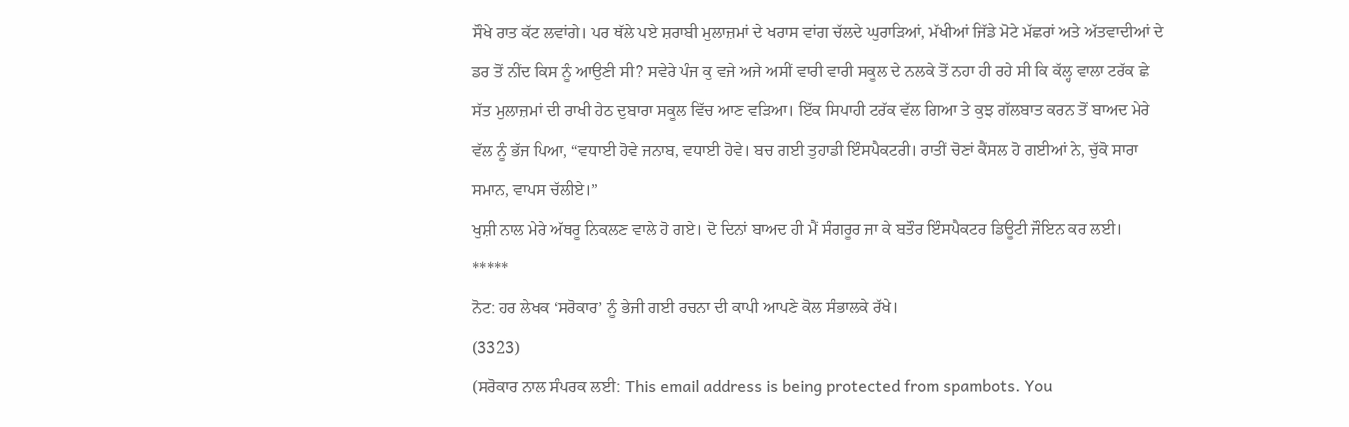ਸੌਖੇ ਰਾਤ ਕੱਟ ਲਵਾਂਗੇ। ਪਰ ਥੱਲੇ ਪਏ ਸ਼ਰਾਬੀ ਮੁਲਾਜ਼ਮਾਂ ਦੇ ਖਰਾਸ ਵਾਂਗ ਚੱਲਦੇ ਘੁਰਾੜਿਆਂ, ਮੱਖੀਆਂ ਜਿੱਡੇ ਮੋਟੇ ਮੱਛਰਾਂ ਅਤੇ ਅੱਤਵਾਦੀਆਂ ਦੇ ਡਰ ਤੋਂ ਨੀਂਦ ਕਿਸ ਨੂੰ ਆਉਣੀ ਸੀ? ਸਵੇਰੇ ਪੰਜ ਕੁ ਵਜੇ ਅਜੇ ਅਸੀਂ ਵਾਰੀ ਵਾਰੀ ਸਕੂਲ ਦੇ ਨਲਕੇ ਤੋਂ ਨਹਾ ਹੀ ਰਹੇ ਸੀ ਕਿ ਕੱਲ੍ਹ ਵਾਲਾ ਟਰੱਕ ਛੇ ਸੱਤ ਮੁਲਾਜ਼ਮਾਂ ਦੀ ਰਾਖੀ ਹੇਠ ਦੁਬਾਰਾ ਸਕੂਲ ਵਿੱਚ ਆਣ ਵੜਿਆ। ਇੱਕ ਸਿਪਾਹੀ ਟਰੱਕ ਵੱਲ ਗਿਆ ਤੇ ਕੁਝ ਗੱਲਬਾਤ ਕਰਨ ਤੋਂ ਬਾਅਦ ਮੇਰੇ ਵੱਲ ਨੂੰ ਭੱਜ ਪਿਆ, “ਵਧਾਈ ਹੋਵੇ ਜਨਾਬ, ਵਧਾਈ ਹੋਵੇ। ਬਚ ਗਈ ਤੁਹਾਡੀ ਇੰਸਪੈਕਟਰੀ। ਰਾਤੀਂ ਚੋਣਾਂ ਕੈਂਸਲ ਹੋ ਗਈਆਂ ਨੇ, ਚੁੱਕੋ ਸਾਰਾ ਸਮਾਨ, ਵਾਪਸ ਚੱਲੀਏ।”
ਖੁਸ਼ੀ ਨਾਲ ਮੇਰੇ ਅੱਥਰੂ ਨਿਕਲਣ ਵਾਲੇ ਹੋ ਗਏ। ਦੋ ਦਿਨਾਂ ਬਾਅਦ ਹੀ ਮੈਂ ਸੰਗਰੂਰ ਜਾ ਕੇ ਬਤੌਰ ਇੰਸਪੈਕਟਰ ਡਿਊਟੀ ਜੌਇਨ ਕਰ ਲਈ।
*****
ਨੋਟ: ਹਰ ਲੇਖਕ ‘ਸਰੋਕਾਰ’ ਨੂੰ ਭੇਜੀ ਗਈ ਰਚਨਾ ਦੀ ਕਾਪੀ ਆਪਣੇ ਕੋਲ ਸੰਭਾਲਕੇ ਰੱਖੇ।
(3323)
(ਸਰੋਕਾਰ ਨਾਲ ਸੰਪਰਕ ਲਈ: This email address is being protected from spambots. You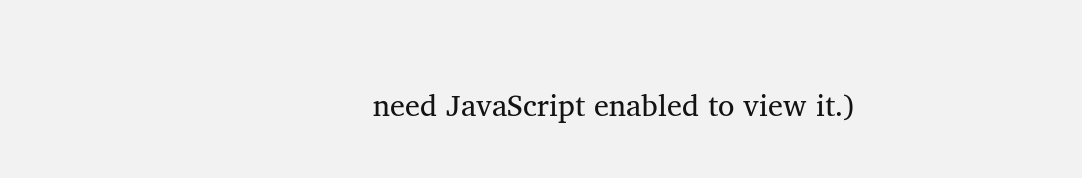need JavaScript enabled to view it.)